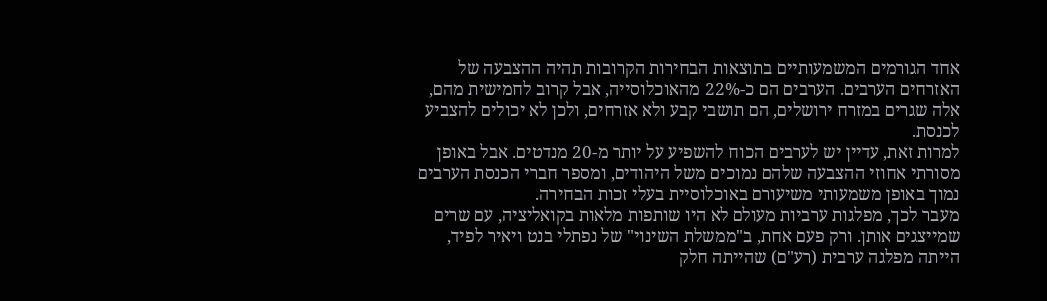אחד הגורמים המשמעותיים בתוצאות הבחירות הקרובות תהיה ההצבעה של האזרחים הערבים. הערבים הם כ-22% מהאוכלוסייה, אבל קרוב לחמישית מהם, אלה שגרים במזרח ירושלים, הם תושבי קבע ולא אזרחים, ולכן לא יכולים להצביע לכנסת.
למרות זאת, עדיין יש לערבים הכוח להשפיע על יותר מ-20 מנדטים. אבל באופן מסורתי אחוזי ההצבעה שלהם נמוכים משל היהודים, ומספר חברי הכנסת הערבים נמוך באופן משמעותי משיעורם באוכלוסיית בעלי זכות הבחירה.
מעבר לכך, מפלגות ערביות מעולם לא היו שותפות מלאות בקואליציה, עם שרים שמייצגים אותן. ורק פעם אחת, ב"ממשלת השינוי" של נפתלי בנט ויאיר לפיד, הייתה מפלגה ערבית (רע"ם) שהייתה חלק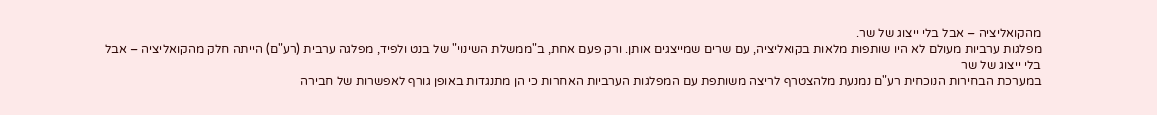מהקואליציה – אבל בלי ייצוג של שר.
מפלגות ערביות מעולם לא היו שותפות מלאות בקואליציה, עם שרים שמייצגים אותן. ורק פעם אחת, ב"ממשלת השינוי" של בנט ולפיד, מפלגה ערבית (רע"ם) הייתה חלק מהקואליציה – אבל בלי ייצוג של שר
במערכת הבחירות הנוכחית רע"ם נמנעת מלהצטרף לריצה משותפת עם המפלגות הערביות האחרות כי הן מתנגדות באופן גורף לאפשרות של חבירה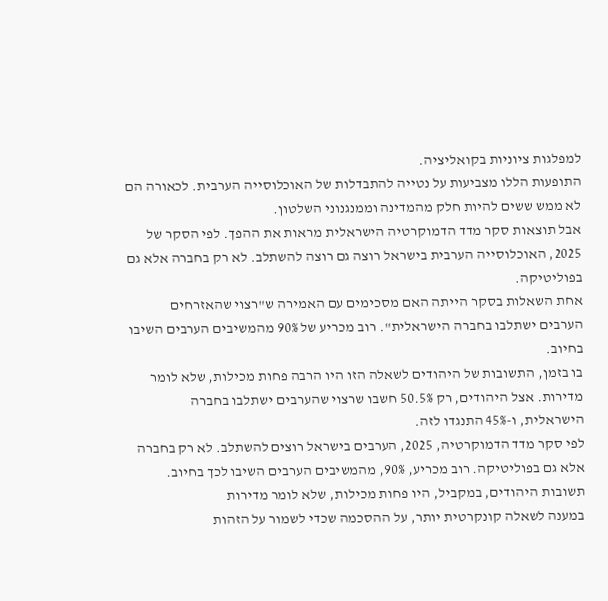למפלגות ציוניות בקואליציה.
התופעות הללו מצביעות על נטייה להתבדלות של האוכלוסייה הערבית. לכאורה הם לא ממש ששים להיות חלק מהמדינה וממנגנוני השלטון.
אבל תוצאות סקר מדד הדמוקרטיה הישראלית מראות את ההפך. לפי הסקר של 2025, האוכלוסייה הערבית בישראל רוצה גם רוצה להשתלב. לא רק בחברה אלא גם בפוליטיקה.
אחת השאלות בסקר הייתה האם מסכימים עם האמירה ש"רצוי שהאזרחים הערבים ישתלבו בחברה הישראלית". רוב מכריע של 90% מהמשיבים הערבים השיבו בחיוב.
בו בזמן, התשובות של היהודים לשאלה הזו היו הרבה פחות מכילות, שלא לומר מדירות. אצל היהודים, רק 50.5% חשבו שרצוי שהערבים ישתלבו בחברה הישראלית, ו-45% התנגדו לזה.
לפי סקר מדד הדמוקרטיה, 2025, הערבים בישראל רוצים להשתלב. לא רק בחברה אלא גם בפוליטיקה. רוב מכריע, 90%, מהמשיבים הערבים השיבו לכך בחיוב. תשובות היהודים, במקביל, היו פחות מכילות, שלא לומר מדירות
במענה לשאלה קונקרטית יותר, על ההסכמה שכדי לשמור על הזהות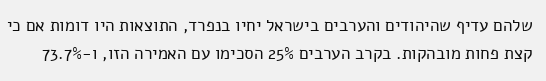שלהם עדיף שהיהודים והערבים בישראל יחיו בנפרד, התוצאות היו דומות אם כי קצת פחות מובהקות. בקרב הערבים 25% הסכימו עם האמירה הזו, ו-73.7%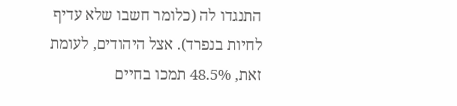התנגדו לה (כלומר חשבו שלא עדיף לחיות בנפרד). אצל היהודים, לעומת זאת, 48.5% תמכו בחיים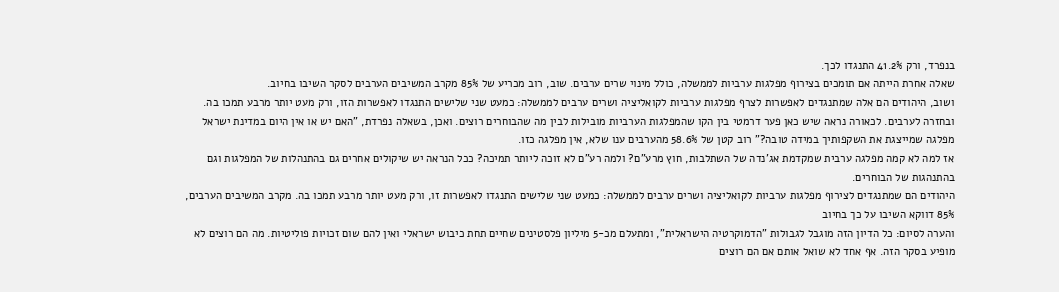בנפרד, ורק 41.2% התנגדו לכך.
שאלה אחרת הייתה אם תומכים בצירוף מפלגות ערביות לממשלה, כולל מינוי שרים ערבים. שוב, רוב מכריע של 85% מקרב המשיבים הערבים לסקר השיבו בחיוב.
ושוב, היהודים הם אלה שמתנגדים לאפשרות לצרף מפלגות ערביות לקואליציה ושרים ערבים לממשלה: כמעט שני שלישים התנגדו לאפשרות הזו, ורק מעט יותר מרבע תמכו בה.
ובחזרה לערבים. לכאורה נראה שיש כאן פער דרמטי בין הקו שהמפלגות הערביות מובילות לבין מה שהבוחרים רוצים. ואכן, בשאלה נפרדת, "האם יש או אין היום במדינת ישראל מפלגה שמייצגת את השקפותיך במידה טובה?" רוב קטן של 58.6% מהערבים ענו שלא, אין מפלגה כזו.
אז למה לא קמה מפלגה ערבית שמקדמת אג'נדה של השתלבות, חוץ מרע"ם? ולמה רע"ם לא זוכה ליותר תמיכה? ככל הנראה יש שיקולים אחרים גם בהתנהלות של המפלגות וגם בהתנהגות של הבוחרים.
היהודים הם שמתנגדים לצירוף מפלגות ערביות לקואליציה ושרים ערבים לממשלה: כמעט שני שלישים התנגדו לאפשרות זו, ורק מעט יותר מרבע תמכו בה. מקרב המשיבים הערבים, 85% דווקא השיבו על כך בחיוב
והערה לסיום: כל הדיון הזה מוגבל לגבולות "הדמוקרטיה הישראלית", ומתעלם מכ-5 מיליון פלסטינים שחיים תחת כיבוש ישראלי ואין להם שום זכויות פוליטיות. מה הם רוצים לא מופיע בסקר הזה. אף אחד לא שואל אותם אם הם רוצים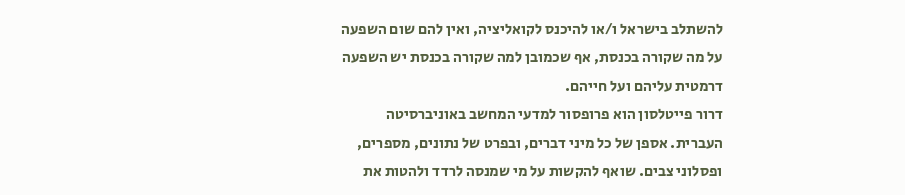להשתלב בישראל ו/או להיכנס לקואליציה, ואין להם שום השפעה על מה שקורה בכנסת, אף שכמובן למה שקורה בכנסת יש השפעה דרמטית עליהם ועל חייהם.
דרור פייטלסון הוא פרופסור למדעי המחשב באוניברסיטה העברית. אספן של כל מיני דברים, ובפרט של נתונים, מספרים, ופסלוני צבים. שואף להקשות על מי שמנסה לרדד ולהטות את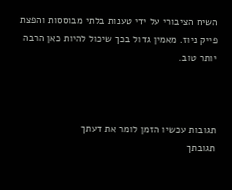השיח הציבורי על ידי טענות בלתי מבוססות והפצת פייק ניוז. מאמין גדול בכך שיכול להיות כאן הרבה יותר טוב.



תגובות עכשיו הזמן לומר את דעתך
תגובתך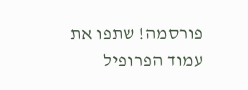פורסמה! שתפו את עמוד הפרופיל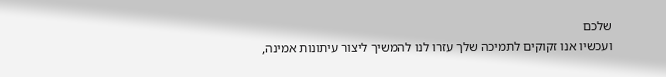שלכם
ועכשיו אנו זקוקים לתמיכה שלך עזרו לנו להמשיך ליצור עיתונות אמינה,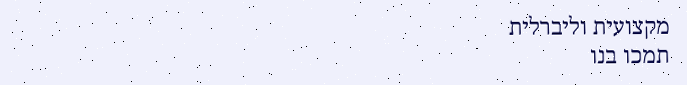מקצועית וליברלית
תמכו בנו